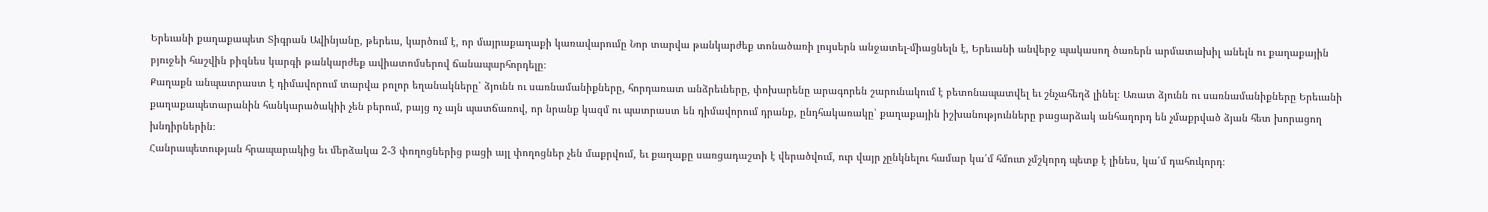Երեւանի քաղաքապետ Տիգրան Ավինյանը, թերեւս, կարծում է, որ մայրաքաղաքի կառավարումը Նոր տարվա թանկարժեք տոնածառի լույսերն անջատել-միացնելն է, Երեւանի անվերջ պակասող ծառերն արմատախիլ անելն ու քաղաքային բյուջեի հաշվին բիզնես կարգի թանկարժեք ավիատոմսերով ճանապարհորդելը։
Քաղաքն անպատրաստ է դիմավորում տարվա բոլոր եղանակները՝ ձյունն ու սառնամանիքները, հորդառատ անձրեւները, փոխարենը արագորեն շարունակում է բետոնապատվել եւ շնչահեղձ լինել։ Առատ ձյունն ու սառնամանիքները Երեւանի քաղաքապետարանին հանկարածակիի չեն բերում, բայց ոչ այն պատճառով, որ նրանք կազմ ու պատրաստ են դիմավորում դրանք, ընդհակառակը՝ քաղաքային իշխանությունները բացարձակ անհաղորդ են չմաքրված ձյան հետ խորացող խնդիրներին։
Հանրապետության հրապարակից եւ մերձակա 2-3 փողոցներից բացի այլ փողոցներ չեն մաքրվում, եւ քաղաքը սառցադաշտի է վերածվում, ուր վայր չընկնելու համար կա՛մ հմուտ չմշկորդ պետք է լինես, կա՛մ դահուկորդ։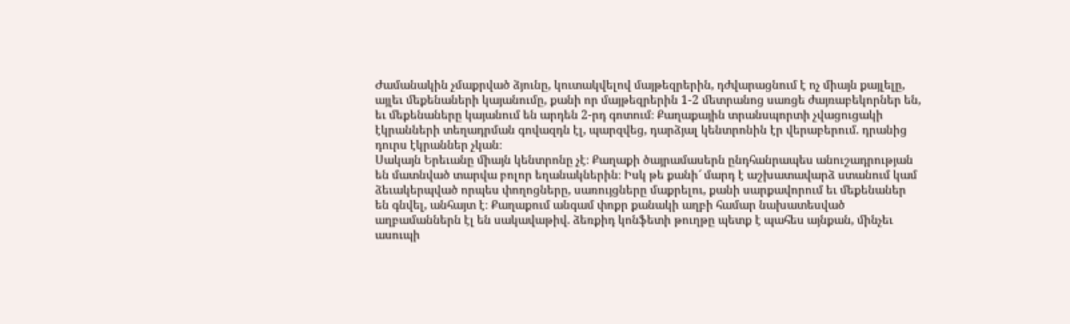Ժամանակին չմաքրված ձյունը, կուտակվելով մայթեզրերին, դժվարացնում է ոչ միայն քայլելը, այլեւ մեքենաների կայանումը, քանի որ մայթեզրերին 1-2 մետրանոց սառցե ժայռաբեկորներ են, եւ մեքենաները կայանում են արդեն 2-րդ գոտում։ Քաղաքային տրանսպորտի չվացուցակի էկրանների տեղադրման գովազդն էլ, պարզվեց, դարձյալ կենտրոնին էր վերաբերում. դրանից դուրս էկրաններ չկան։
Սակայն Երեւանը միայն կենտրոնը չէ։ Քաղաքի ծայրամասերն ընդհանրապես անուշադրության են մատնված տարվա բոլոր եղանակներին։ Իսկ թե քանի՜ մարդ է աշխատավարձ ստանում կամ ձեւակերպված որպես փողոցները, սառույցները մաքրելու, քանի սարքավորում եւ մեքենաներ են գնվել, անհայտ է։ Քաղաքում անգամ փոքր քանակի աղբի համար նախատեսված աղբամաններն էլ են սակավաթիվ. ձեռքիդ կոնֆետի թուղթը պետք է պահես այնքան, մինչեւ ասուպի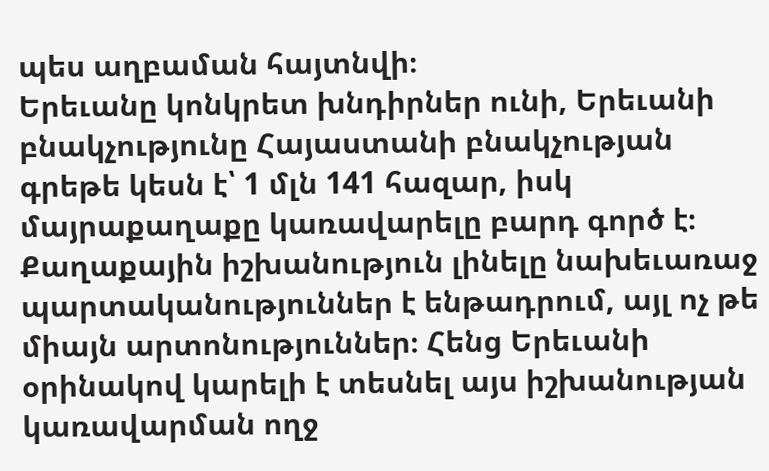պես աղբաման հայտնվի։
Երեւանը կոնկրետ խնդիրներ ունի, Երեւանի բնակչությունը Հայաստանի բնակչության գրեթե կեսն է՝ 1 մլն 141 հազար, իսկ մայրաքաղաքը կառավարելը բարդ գործ է։ Քաղաքային իշխանություն լինելը նախեւառաջ պարտականություններ է ենթադրում, այլ ոչ թե միայն արտոնություններ։ Հենց Երեւանի օրինակով կարելի է տեսնել այս իշխանության կառավարման ողջ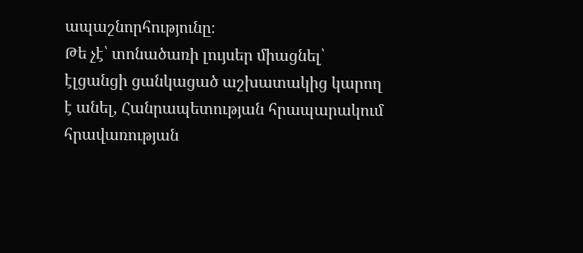ապաշնորհությունը։
Թե չէ՝ տոնածառի լույսեր միացնել՝ էլցանցի ցանկացած աշխատակից կարող է անել, Հանրապետության հրապարակում հրավառության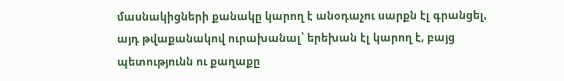մասնակիցների քանակը կարող է անօդաչու սարքն էլ գրանցել, այդ թվաքանակով ուրախանալ՝ երեխան էլ կարող է, բայց պետությունն ու քաղաքը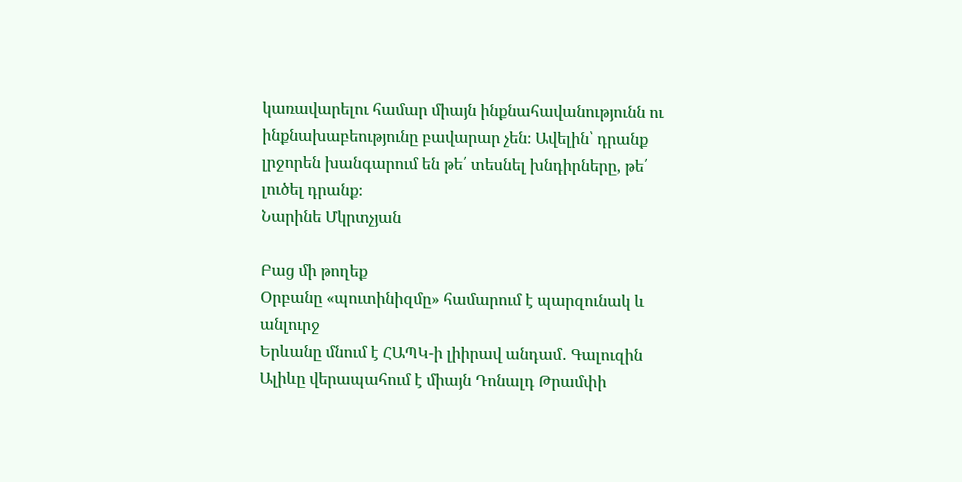կառավարելու համար միայն ինքնահավանությունն ու ինքնախաբեությունը բավարար չեն։ Ավելին՝ դրանք լրջորեն խանգարում են թե՛ տեսնել խնդիրները, թե՛ լուծել դրանք։
Նարինե Մկրտչյան

Բաց մի թողեք
Օրբանը «պուտինիզմը» համարում է պարզունակ և անլուրջ
Երևանը մնում է ՀԱՊԿ-ի լիիրավ անդամ․ Գալուզին
Ալիևը վերապահում է միայն Դոնալդ Թրամփի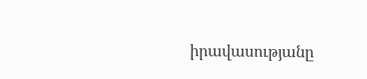իրավասությանը